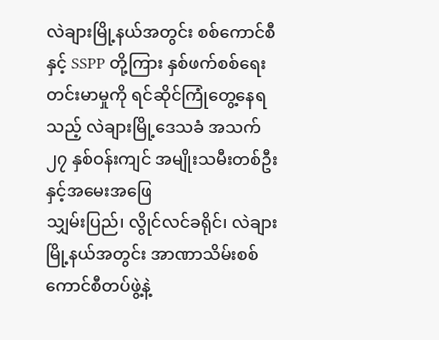လဲချားမြို့နယ်အတွင်း စစ်ကောင်စီနှင့် SSPP တို့ကြား နှစ်ဖက်စစ်ရေးတင်းမာမှုကို ရင်ဆိုင်ကြုံတွေ့နေရသည့် လဲချားမြို့ဒေသခံ အသက် ၂၇ နှစ်ဝန်းကျင် အမျိုးသမီးတစ်ဦးနှင့်အမေးအဖြေ
သျှမ်းပြည်၊ လွိုင်လင်ခရိုင်၊ လဲချားမြို့နယ်အတွင်း အာဏာသိမ်းစစ်ကောင်စီတပ်ဖွဲ့နဲ့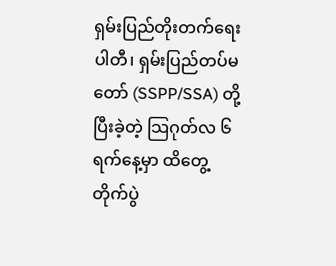ရှမ်းပြည်တိုးတက်ရေးပါတီ၊ ရှမ်းပြည်တပ်မတော် (SSPP/SSA) တို့ ပြီးခဲ့တဲ့ သြဂုတ်လ ၆ ရက်နေ့မှာ ထိတွေ့တိုက်ပွဲ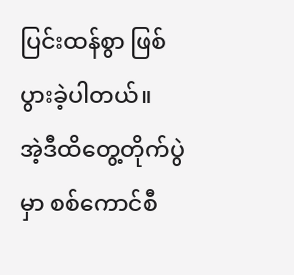ပြင်းထန်စွာ ဖြစ်ပွားခဲ့ပါတယ်။
အဲ့ဒီထိတွေ့တိုက်ပွဲမှာ စစ်ကောင်စီ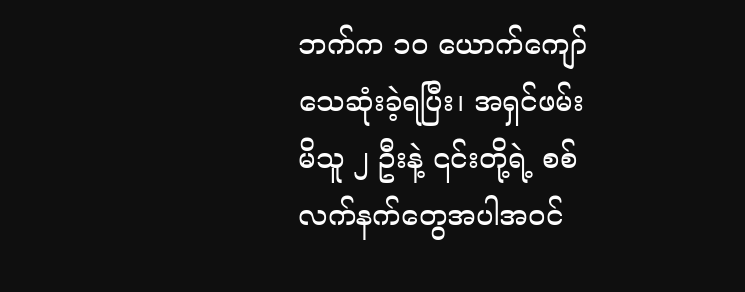ဘက်က ၁၀ ယောက်ကျော် သေဆုံးခဲ့ရပြီး၊ အရှင်ဖမ်းမိသူ ၂ ဦးနဲ့ ၎င်းတို့ရဲ့ စစ်လက်နက်တွေအပါအဝင်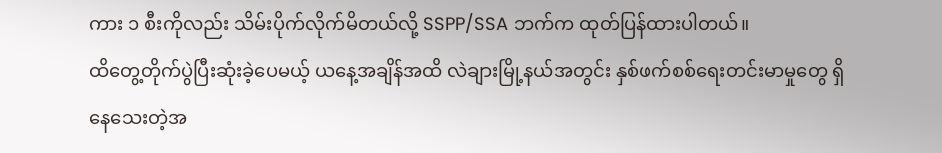ကား ၁ စီးကိုလည်း သိမ်းပိုက်လိုက်မိတယ်လို့ SSPP/SSA ဘက်က ထုတ်ပြန်ထားပါတယ်။
ထိတွေ့တိုက်ပွဲပြီးဆုံးခဲ့ပေမယ့် ယနေ့အချိန်အထိ လဲချားမြို့နယ်အတွင်း နှစ်ဖက်စစ်ရေးတင်းမာမှုတွေ ရှိနေသေးတဲ့အ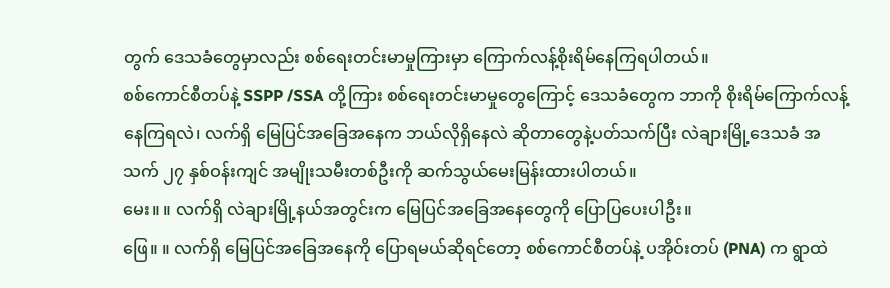တွက် ဒေသခံတွေမှာလည်း စစ်ရေးတင်းမာမှုကြားမှာ ကြောက်လန့်စိုးရိမ်နေကြရပါတယ်။
စစ်ကောင်စီတပ်နဲ့ SSPP /SSA တို့ကြား စစ်ရေးတင်းမာမှုတွေကြောင့် ဒေသခံတွေက ဘာကို စိုးရိမ်ကြောက်လန့် နေကြရလဲ၊ လက်ရှိ မြေပြင်အခြေအနေက ဘယ်လိုရှိနေလဲ ဆိုတာတွေနဲ့ပတ်သက်ပြီး လဲချားမြို့ဒေသခံ အသက် ၂၇ နှစ်ဝန်းကျင် အမျိုးသမီးတစ်ဦးကို ဆက်သွယ်မေးမြန်းထားပါတယ်။
မေး။ ။ လက်ရှိ လဲချားမြို့နယ်အတွင်းက မြေပြင်အခြေအနေတွေကို ပြောပြပေးပါဦး။
ဖြေ။ ။ လက်ရှိ မြေပြင်အခြေအနေကို ပြောရမယ်ဆိုရင်တော့ စစ်ကောင်စီတပ်နဲ့ ပအိုဝ်းတပ် (PNA) က ရွာထဲ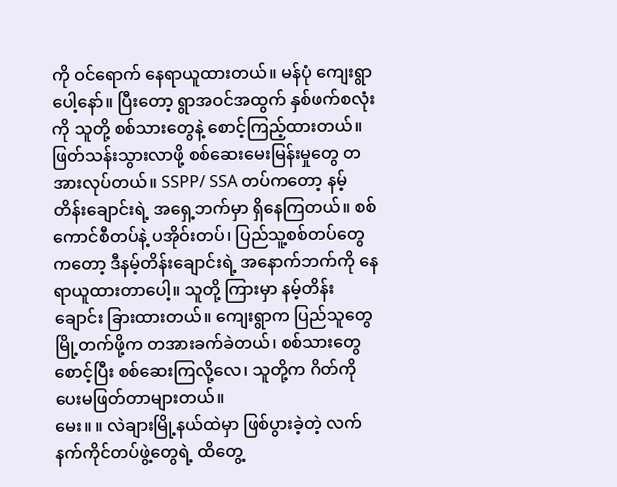ကို ဝင်ရောက် နေရာယူထားတယ်။ မန်ပုံ ကျေးရွာပေါ့နော်။ ပြီးတော့ ရွာအဝင်အထွက် နှစ်ဖက်စလုံးကို သူတို့ စစ်သားတွေနဲ့ စောင့်ကြည့်ထားတယ်။ ဖြတ်သန်းသွားလာဖို့ စစ်ဆေးမေးမြန်းမှုတွေ တအားလုပ်တယ်။ SSPP/ SSA တပ်ကတော့ နမ့်တိန်းချောင်းရဲ့ အရှေ့ဘက်မှာ ရှိနေကြတယ်။ စစ်ကောင်စီတပ်နဲ့ ပအိုဝ်းတပ်၊ ပြည်သူ့စစ်တပ်တွေကတော့ ဒီနမ့်တိန်းချောင်းရဲ့ အနောက်ဘက်ကို နေရာယူထားတာပေါ့။ သူတို့ ကြားမှာ နမ့်တိန်းချောင်း ခြားထားတယ်။ ကျေးရွာက ပြည်သူတွေ မြို့တက်ဖို့က တအားခက်ခဲတယ်၊ စစ်သားတွေ စောင့်ပြီး စစ်ဆေးကြလို့လေ၊ သူတို့က ဂိတ်ကို ပေးမဖြတ်တာများတယ်။
မေး။ ။ လဲချားမြို့နယ်ထဲမှာ ဖြစ်ပွားခဲ့တဲ့ လက်နက်ကိုင်တပ်ဖွဲ့တွေရဲ့ ထိတွေ့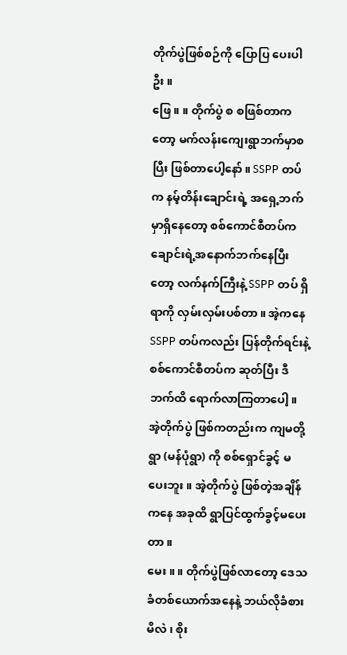တိုက်ပွဲဖြစ်စဉ်ကို ပြောပြ ပေးပါဦး။
ဖြေ။ ။ တိုက်ပွဲ စ စဖြစ်တာကတော့ မက်လန်းကျေးရွာဘက်မှာစပြီး ဖြစ်တာပေါ့နော်။ SSPP တပ်က နမ့်တိန်းချောင်းရဲ့ အရှေ့ဘက်မှာရှိနေတော့ စစ်ကောင်စီတပ်က ချောင်းရဲ့အနောက်ဘက်နေပြီးတော့ လက်နက်ကြီးနဲ့ SSPP တပ် ရှိရာကို လှမ်းလှမ်းပစ်တာ။ အဲ့ကနေ SSPP တပ်ကလည်း ပြန်တိုက်ရင်းနဲ့ စစ်ကောင်စီတပ်က ဆုတ်ပြီး ဒီဘက်ထိ ရောက်လာကြတာပေါ့။ အဲ့တိုက်ပွဲ ဖြစ်ကတည်းက ကျမတို့ရွာ (မန်ပုံရွာ) ကို စစ်ရှောင်ခွင့် မပေးဘူး။ အဲ့တိုက်ပွဲ ဖြစ်တဲ့အချိန်ကနေ အခုထိ ရွာပြင်ထွက်ခွင့်မပေးတာ။
မေး ။ ။ တိုက်ပွဲဖြစ်လာတော့ ဒေသခံတစ်ယောက်အနေနဲ့ ဘယ်လိုခံစားမိလဲ၊ စိုး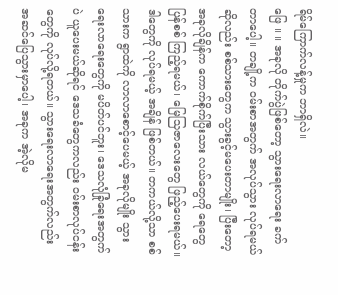ရိမ်ကြောက်လန့်မှုက ဘာရှိလဲ။
ဖြေ ။ ။ အခုလို တိုက်ပွဲဖြစ်တော့ သွားရေးလာရေး ခက်တာပေါ့။ တချို့က ဝမ်းစာအတွက် အလုပ်သွား လုပ်ရမယ်ဆိုလည်း စစ်သားတွေက သွားခွင့်မပေးတာမျိုး၊ ပြီးတော့ အခုလိုချိန်က ကောက်စိုက်ပြီးသား လယ်တွေကို ရေတွေပြန်စစ် ကြည့်ရမယ်၊ မြေသြဇာလေးတွေ ဖြည့်ပေးရမယ်။ ဒါတွေကို လုပ်ရမယ့် အချိန် ဖြစ်တယ်။ တကယ်လို့သာ စစ်သားက ရွာထဲကို လာလာစောင့်ပေမယ့် အခုလိုမျိုး သွားရေးလာရေးတွေကို မပိတ်ပင်ဘူး၊ ဒေသလုံခြုံရေးအတွက်ပဲ ယူပေးမယ်ဆိုရင် ဒေသခံတွေကလည်း ဝမ်းစာလုပ်ငန်းတွေကို လုပ်လို့ရတယ်။ သွားရေးလာရေးအတွက်လည်း အဆင်ပြေသွားမှာပေါ့၊ အခုက အဲ့လိုမ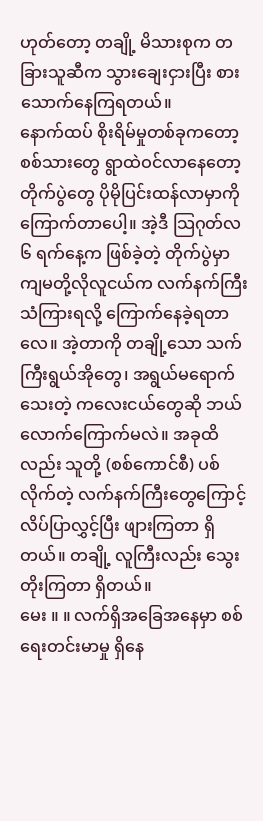ဟုတ်တော့ တချို့ မိသားစုက တခြားသူဆီက သွားချေးငှားပြီး စားသောက်နေကြရတယ်။
နောက်ထပ် စိုးရိမ်မှုတစ်ခုကတော့ စစ်သားတွေ ရွာထဲဝင်လာနေတော့ တိုက်ပွဲတွေ ပိုမိုပြင်းထန်လာမှာကို ကြောက်တာပေါ့။ အဲ့ဒီ သြဂုတ်လ ၆ ရက်နေ့က ဖြစ်ခဲ့တဲ့ တိုက်ပွဲမှာ ကျမတို့လိုလူငယ်က လက်နက်ကြီး သံကြားရလို့ ကြောက်နေခဲ့ရတာလေ။ အဲ့တာကို တချို့သော သက်ကြီးရွယ်အိုတွေ၊ အရွယ်မရောက်သေးတဲ့ ကလေးငယ်တွေဆို ဘယ်လောက်ကြောက်မလဲ။ အခုထိလည်း သူတို့ (စစ်ကောင်စီ) ပစ်လိုက်တဲ့ လက်နက်ကြီးတွေကြောင့် လိပ်ပြာလွှင့်ပြီး ဖျားကြတာ ရှိတယ်။ တချို့ လူကြီးလည်း သွေးတိုးကြတာ ရှိတယ်။
မေး ။ ။ လက်ရှိအခြေအနေမှာ စစ်ရေးတင်းမာမှု ရှိနေ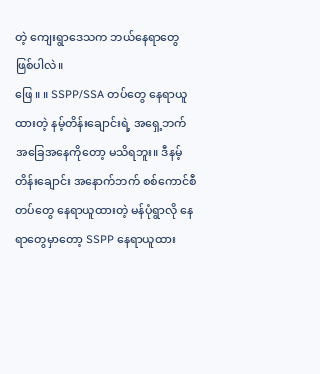တဲ့ ကျေးရွာဒေသက ဘယ်နေရာတွေ ဖြစ်ပါလဲ။
ဖြေ ။ ။ SSPP/SSA တပ်တွေ နေရာယူထားတဲ့ နမ့်တိန်းချောင်းရဲ့ အရှေ့ဘက် အခြေအနေကိုတော့ မသိရဘူး။ ဒီနမ့်တိန်းချောင်း အနောက်ဘက် စစ်ကောင်စီတပ်တွေ နေရာယူထားတဲ့ မန်ပုံရွာလို နေရာတွေမှာတော့ SSPP နေရာယူထား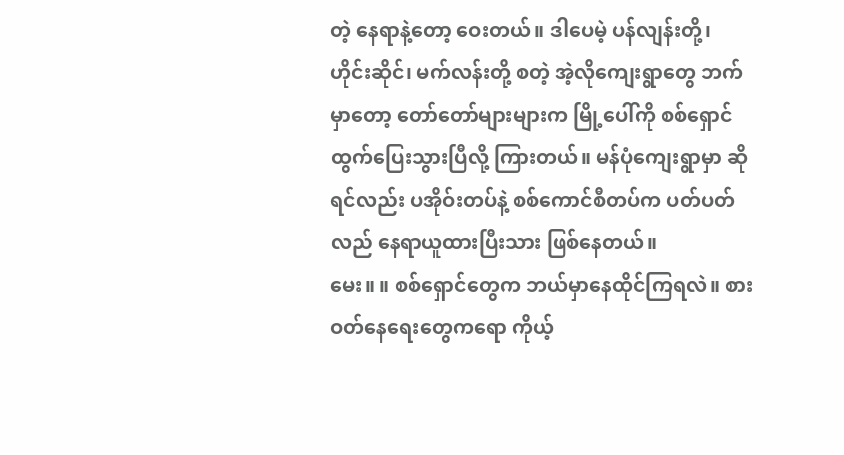တဲ့ နေရာနဲ့တော့ ဝေးတယ်။ ဒါပေမဲ့ ပန်လျန်းတို့၊ ဟိုင်းဆိုင်၊ မက်လန်းတို့ စတဲ့ အဲ့လိုကျေးရွာတွေ ဘက်မှာတော့ တော်တော်များများက မြို့ပေါ်ကို စစ်ရှောင် ထွက်ပြေးသွားပြီလို့ ကြားတယ်။ မန်ပုံကျေးရွာမှာ ဆိုရင်လည်း ပအိုဝ်းတပ်နဲ့ စစ်ကောင်စီတပ်က ပတ်ပတ်လည် နေရာယူထားပြီးသား ဖြစ်နေတယ်။
မေး။ ။ စစ်ရှောင်တွေက ဘယ်မှာနေထိုင်ကြရလဲ။ စားဝတ်နေရေးတွေကရော ကိုယ့်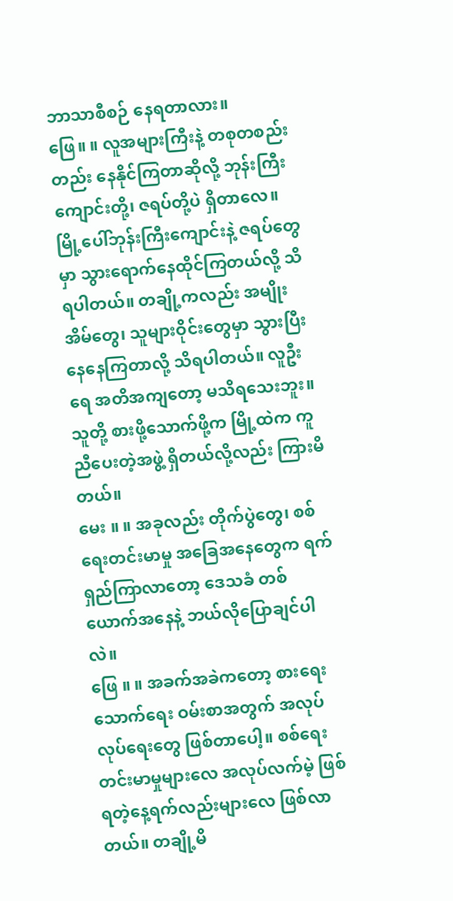ဘာသာစီစဉ် နေရတာလား။
ဖြေ။ ။ လူအများကြီးနဲ့ တစုတစည်းတည်း နေနိုင်ကြတာဆိုလို့ ဘုန်းကြီးကျောင်းတို့၊ ဇရပ်တို့ပဲ ရှိတာလေ။ မြို့ပေါ်ဘုန်းကြီးကျောင်းနဲ့ ဇရပ်တွေမှာ သွားရောက်နေထိုင်ကြတယ်လို့ သိရပါတယ်။ တချို့ကလည်း အမျိုးအိမ်တွေ၊ သူများဝိုင်းတွေမှာ သွားပြီး နေနေကြတာလို့ သိရပါတယ်။ လူဦးရေ အတိအကျတော့ မသိရသေးဘူး။ သူတို့ စားဖို့သောက်ဖို့က မြို့ထဲက ကူညီပေးတဲ့အဖွဲ့ ရှိတယ်လို့လည်း ကြားမိတယ်။
မေး ။ ။ အခုလည်း တိုက်ပွဲတွေ၊ စစ်ရေးတင်းမာမှု အခြေအနေတွေက ရက်ရှည်ကြာလာတော့ ဒေသခံ တစ်ယောက်အနေနဲ့ ဘယ်လိုပြောချင်ပါလဲ။
ဖြေ ။ ။ အခက်အခဲကတော့ စားရေးသောက်ရေး ဝမ်းစာအတွက် အလုပ်လုပ်ရေးတွေ ဖြစ်တာပေါ့။ စစ်ရေး တင်းမာမှုများလေ အလုပ်လက်မဲ့ ဖြစ်ရတဲ့နေ့ရက်လည်းများလေ ဖြစ်လာတယ်။ တချို့မိ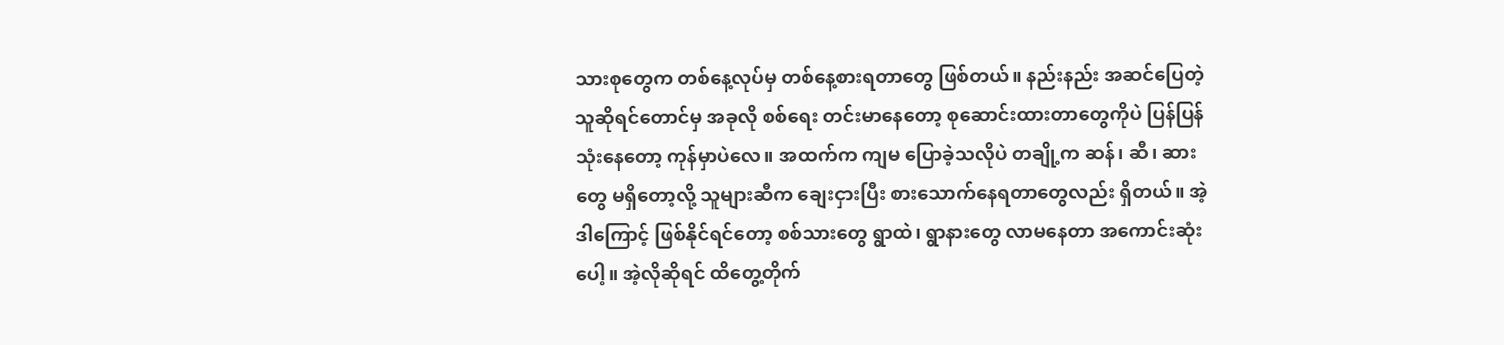သားစုတွေက တစ်နေ့လုပ်မှ တစ်နေ့စားရတာတွေ ဖြစ်တယ်။ နည်းနည်း အဆင်ပြေတဲ့သူဆိုရင်တောင်မှ အခုလို စစ်ရေး တင်းမာနေတော့ စုဆောင်းထားတာတွေကိုပဲ ပြန်ပြန်သုံးနေတော့ ကုန်မှာပဲလေ။ အထက်က ကျမ ပြောခဲ့သလိုပဲ တချို့က ဆန်၊ ဆီ၊ ဆားတွေ မရှိတော့လို့ သူများဆီက ချေးငှားပြီး စားသောက်နေရတာတွေလည်း ရှိတယ်။ အဲ့ဒါကြောင့် ဖြစ်နိုင်ရင်တော့ စစ်သားတွေ ရွာထဲ၊ ရွာနားတွေ လာမနေတာ အကောင်းဆုံးပေါ့။ အဲ့လိုဆိုရင် ထိတွေ့တိုက်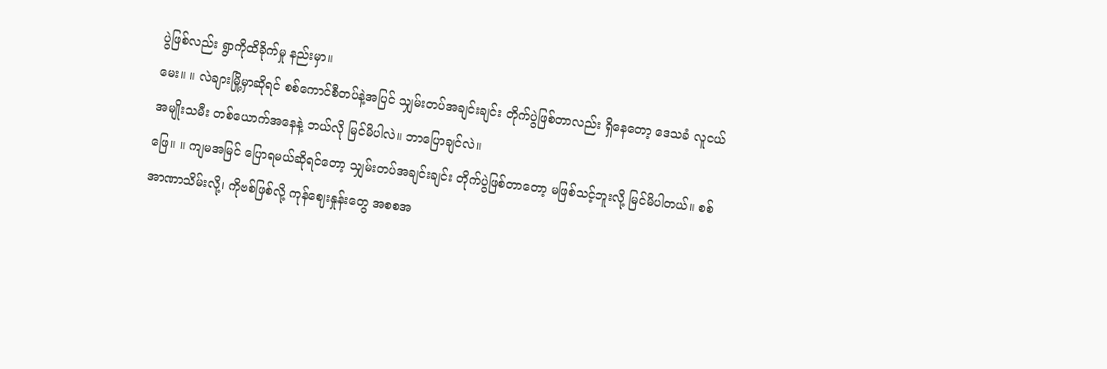ပွဲဖြစ်လည်း ရွာကိုထိခိုက်မှု နည်းမှာ။
မေး။ ။ လဲချားမြို့မှာဆိုရင် စစ်ကောင်စီတပ်နဲ့အပြင် သျှမ်းတပ်အချင်းချင်း တိုက်ပွဲဖြစ်တာလည်း ရှိနေတော့ ဒေသခံ လူငယ်အမျိုးသမီး တစ်ယောက်အနေနဲ့ ဘယ်လို မြင်မိပါလဲ။ ဘာပြောချင်လဲ။
ဖြေ။ ။ ကျမအမြင် ပြောရမယ်ဆိုရင်တော့ သျှမ်းတပ်အချင်းချင်း တိုက်ပွဲဖြစ်တာတော့ မဖြစ်သင့်ဘူးလို့ မြင်မိပါတယ်။ စစ်အာဏာသိမ်းလို့၊ ကိုဗစ်ဖြစ်လို့ ကုန်ဈေးနှုန်းတွေ အစစအ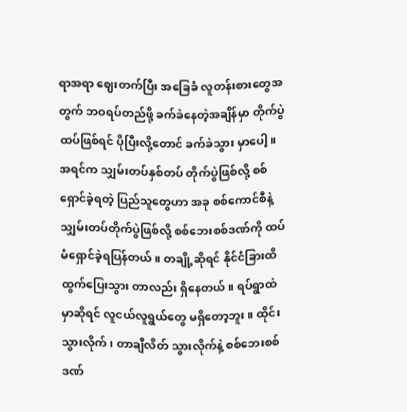ရာအရာ ဈေးတက်ပြီး အခြေခံ လူတန်းစားတွေအတွက် ဘဝရပ်တည်ဖို့ ခက်ခဲနေတဲ့အချိန်မှာ တိုက်ပွဲထပ်ဖြစ်ရင် ပိုပြီးလို့တောင် ခက်ခဲသွား မှာပေါ့။ အရင်က သျှမ်းတပ်နှစ်တပ် တိုက်ပွဲဖြစ်လို့ စစ်ရှောင်ခဲ့ရတဲ့ ပြည်သူတွေဟာ အခု စစ်ကောင်စီနဲ့ သျှမ်းတပ်တိုက်ပွဲဖြစ်လို့ စစ်ဘေးစစ်ဒဏ်ကို ထပ်မံရှောင်ခဲ့ရပြန်တယ်။ တချို့ဆိုရင် နိုင်ငံခြားထိ ထွက်ပြေးသွား တာလည်း ရှိနေတယ်။ ရပ်ရွာထဲမှာဆိုရင် လူငယ်လူရွယ်တွေ မရှိတော့ဘူး။ ထိုင်းသွားလိုက်၊ တာချီလိတ် သွားလိုက်နဲ့ စစ်ဘေးစစ်ဒဏ်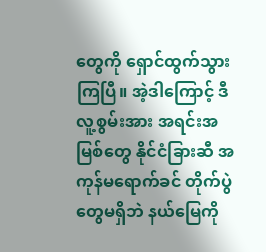တွေကို ရှောင်ထွက်သွားကြပြီ။ အဲ့ဒါကြောင့် ဒီလူ့စွမ်းအား အရင်းအမြစ်တွေ နိုင်ငံခြားဆီ အကုန်မရောက်ခင် တိုက်ပွဲတွေမရှိဘဲ နယ်မြေကို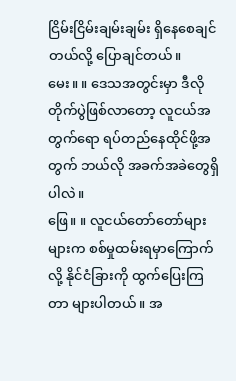ငြိမ်းငြိမ်းချမ်းချမ်း ရှိနေစေချင်တယ်လို့ ပြောချင်တယ်။
မေး။ ။ ဒေသအတွင်းမှာ ဒီလိုတိုက်ပွဲဖြစ်လာတော့ လူငယ်အတွက်ရော ရပ်တည်နေထိုင်ဖို့အတွက် ဘယ်လို အခက်အခဲတွေရှိပါလဲ။
ဖြေ။ ။ လူငယ်တော်တော်များများက စစ်မှုထမ်းရမှာကြောက်လို့ နိုင်ငံခြားကို ထွက်ပြေးကြတာ များပါတယ်။ အ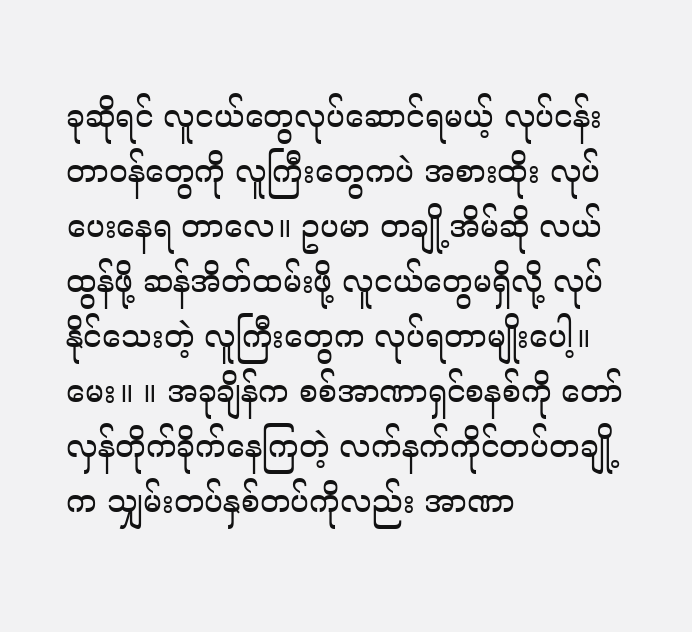ခုဆိုရင် လူငယ်တွေလုပ်ဆောင်ရမယ့် လုပ်ငန်းတာဝန်တွေကို လူကြီးတွေကပဲ အစားထိုး လုပ်ပေးနေရ တာလေ။ ဥပမာ တချို့အိမ်ဆို လယ်ထွန်ဖို့ ဆန်အိတ်ထမ်းဖို့ လူငယ်တွေမရှိလို့ လုပ်နိုင်သေးတဲ့ လူကြီးတွေက လုပ်ရတာမျိုးပေါ့။
မေး။ ။ အခုချိန်က စစ်အာဏာရှင်စနစ်ကို တော်လှန်တိုက်ခိုက်နေကြတဲ့ လက်နက်ကိုင်တပ်တချို့က သျှမ်းတပ်နှစ်တပ်ကိုလည်း အာဏာ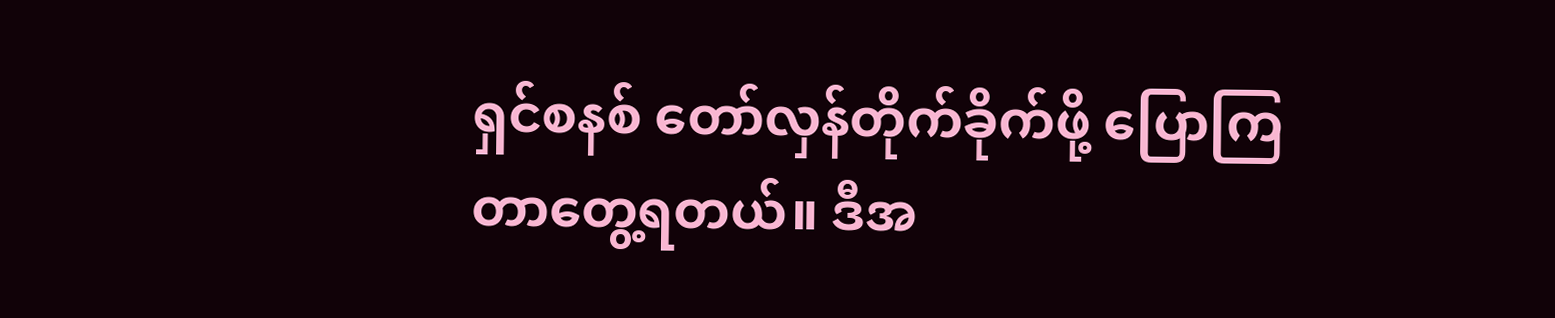ရှင်စနစ် တော်လှန်တိုက်ခိုက်ဖို့ ပြောကြတာတွေ့ရတယ်။ ဒီအ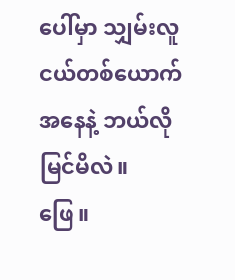ပေါ်မှာ သျှမ်းလူငယ်တစ်ယောက်အနေနဲ့ ဘယ်လိုမြင်မိလဲ။
ဖြေ။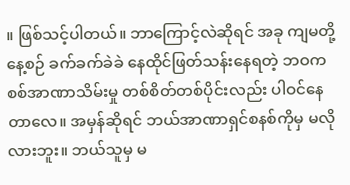။ ဖြစ်သင့်ပါတယ်။ ဘာကြောင့်လဲဆိုရင် အခု ကျမတို့နေ့စဉ် ခက်ခက်ခဲခဲ နေထိုင်ဖြတ်သန်းနေရတဲ့ ဘဝက စစ်အာဏာသိမ်းမှု တစ်စိတ်တစ်ပိုင်းလည်း ပါဝင်နေတာလေ။ အမှန်ဆိုရင် ဘယ်အာဏာရှင်စနစ်ကိုမှ မလိုလားဘူး။ ဘယ်သူမှ မ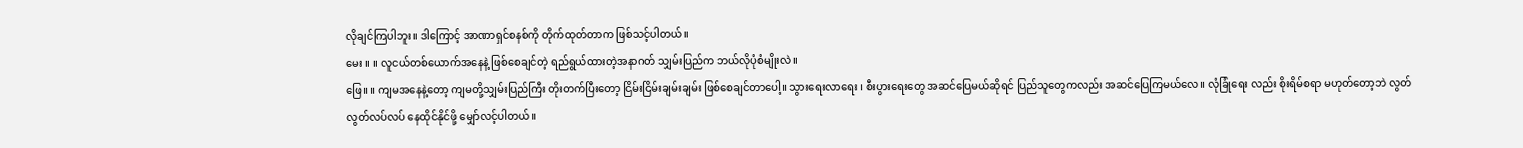လိုချင်ကြပါဘူး။ ဒါကြောင့် အာဏာရှင်စနစ်ကို တိုက်ထုတ်တာက ဖြစ်သင့်ပါတယ်။
မေး ။ ။ လူငယ်တစ်ယောက်အနေနဲ့ ဖြစ်စေချင်တဲ့ ရည်ရွယ်ထားတဲ့အနာဂတ် သျှမ်းပြည်က ဘယ်လိုပုံစံမျိုးလဲ။
ဖြေ။ ။ ကျမအနေနဲ့တော့ ကျမတို့သျှမ်းပြည်ကြီး တိုးတက်ပြီးတော့ ငြိမ်းငြိမ်းချမ်းချမ်း ဖြစ်စေချင်တာပေါ့။ သွားရေးလာရေး ၊ စီးပွားရေးတွေ အဆင်ပြေမယ်ဆိုရင် ပြည်သူတွေကလည်း အဆင်ပြေကြမယ်လေ။ လုံခြုံရေး လည်း စိုးရိမ်စရာ မဟုတ်တော့ဘဲ လွတ်လွတ်လပ်လပ် နေထိုင်နိုင်ဖို့ မျှော်လင့်ပါတယ်။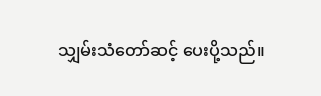သျှမ်းသံတော်ဆင့် ပေးပို့သည်။